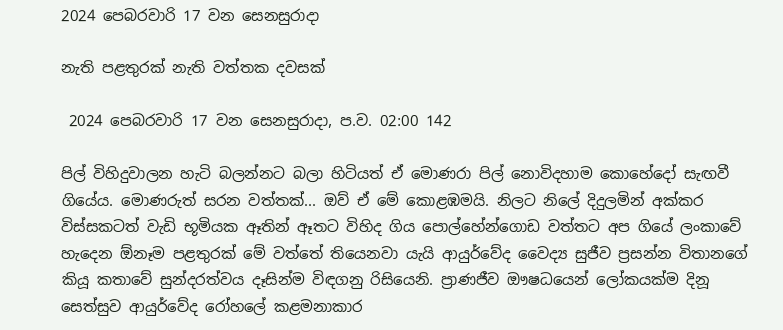2024 පෙබරවාරි 17 වන සෙනසුරාදා

නැති පළතුරක් නැති වත්තක දවසක්

 2024 පෙබරවාරි 17 වන සෙනසුරාදා, ප.ව. 02:00 142

පිල් විහිදුවාලන හැටි බලන්නට බලා හිටියත් ඒ මොණරා පිල් නොවිදහාම කොහේදෝ සැඟවී ගියේය. මොණරුත් සරන වත්තක්... ඔව් ඒ මේ කොළඹමයි. නිලට නිලේ දිදුලමින් අක්කර විස්සකටත් වැඩි භූමියක ඈතින් ඈතට විහිද ගිය පොල්හේන්ගොඩ වත්තට අප ගියේ ලංකාවේ හැදෙන ඕනෑම පළතුරක් මේ වත්තේ තියෙනවා යැයි ආයුර්වේද වෛද්‍ය සුජීව ප්‍රසන්න විතානගේ කියූ කතාවේ සුන්දරත්වය දෑසින්ම විඳගනු රිසියෙනි. ප්‍රාණජීව ඖෂධයෙන් ලෝකයක්ම දිනූ සෙත්සුව ආයුර්වේද රෝහලේ කළමනාකාර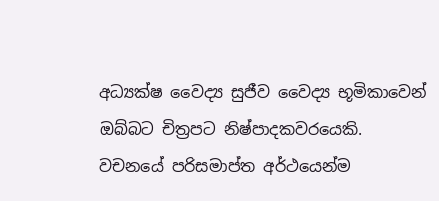අධ්‍යක්ෂ වෛද්‍ය සුජීව වෛද්‍ය භූමිකාවෙන් ඔබ්බට චිත්‍රපට නිෂ්පාදකවරයෙකි. වචනයේ පරිසමාප්ත අර්ථයෙන්ම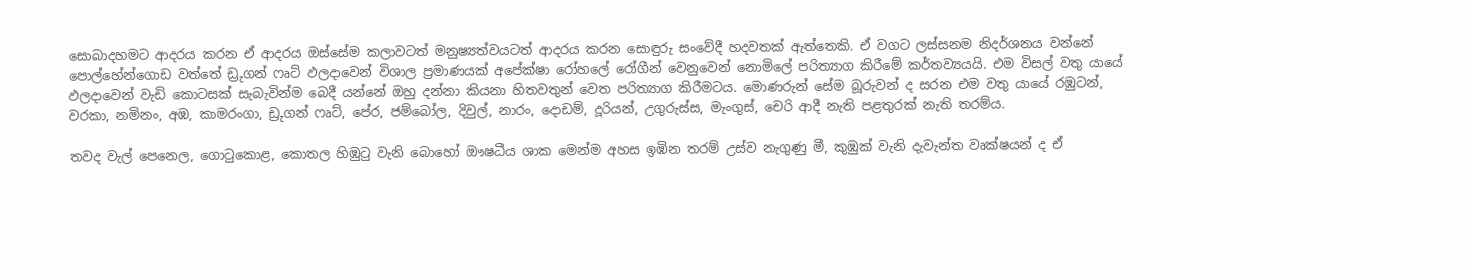සොබාදහමට ආදරය කරන ඒ ආදරය ඔස්සේම කලාවටත් මනුෂ්‍යත්වයටත් ආදරය කරන සොඳුරු සංවේදී හදවතක් ඇත්තෙකි. ඒ වගට ලස්සනම නිදර්ශනය වන්නේ පොල්හේන්ගොඩ වත්තේ ඩ්‍රුගන් ෆෘට් ඵලදාවෙන් විශාල ප්‍රමාණයක් අපේක්ෂා රෝහලේ රෝගීන් වෙනුවෙන් නොමිලේ පරිත්‍යාග කිරීමේ කර්තව්‍යයයි. එම විසල් වතු යායේ ඵලදාවෙන් වැඩි කොටසක් සැබැවින්ම බෙදී යන්නේ ඔහු දන්නා කියනා හිතවතුන් වෙත පරිත්‍යාග කිරීමටය. මොණරුන් සේම බූරුවන් ද සරන එම වතු යායේ රඹුටන්, වරකා, නමිනං, අඹ, කාමරංගා, ඩ්‍රුගන් ෆෘට්, පේර, ජම්බෝල, දිවුල්, නාරං, දොඩම්, දූරියන්, උගුරුස්ස, මැංගුස්, චෙරි ආදී නැති පළතුරක් නැති තරම්ය.

තවද වැල් පෙනෙල, ගොටුකොළ, කොතල හිඹුටු වැනි බොහෝ ඖෂධීය ශාක මෙන්ම අහස ඉඹින තරම් උස්ව නැගුණු මී, කුඹුක් වැනි දැවැන්ත වෘක්ෂයන් ද ඒ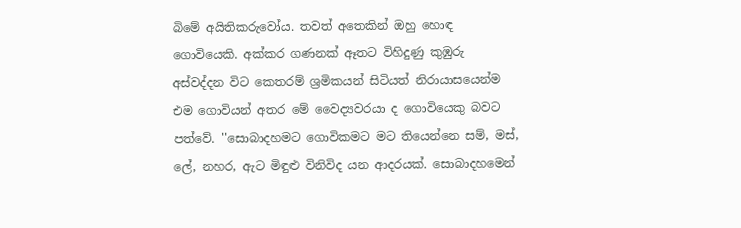බිමේ අයිතිකරුවෝය. තවත් අතෙකින් ඔහු හොඳ ගොවියෙකි. අක්කර ගණනක් ඈතට විහිදුණු කුඹුරු අස්වද්දන විට කෙතරම් ශ්‍රමිකයන් සිටියත් නිරායාසයෙන්ම එම ගොවියන් අතර මේ වෛද්‍යවරයා ද ගොවියෙකු බවට පත්වේ. ''සොබාදහමට ගොවිකමට මට තියෙන්නෙ සම්, මස්, ලේ, නහර, ඇට මිඳුළු විනිවිද යන ආදරයක්. සොබාදහමෙන්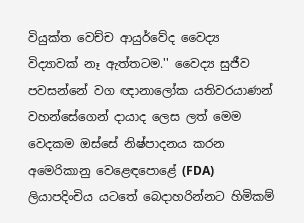වියුක්ත වෙච්ච ආයුර්වේද වෛද්‍ය විද්‍යාවක් නෑ ඇත්තටම.'' වෛද්‍ය සුජීව පවසන්නේ වග ඥානාලෝක යතිවරයාණන් වහන්සේගෙන් දායාද ලෙස ලත් මෙම වෙදකම ඔස්සේ නිෂ්පාදනය කරන අමෙරිකානු වෙළෙඳපොළේ (FDA) ලියාපදිංචිය යටතේ බෙදාහරින්නට හිමිකම්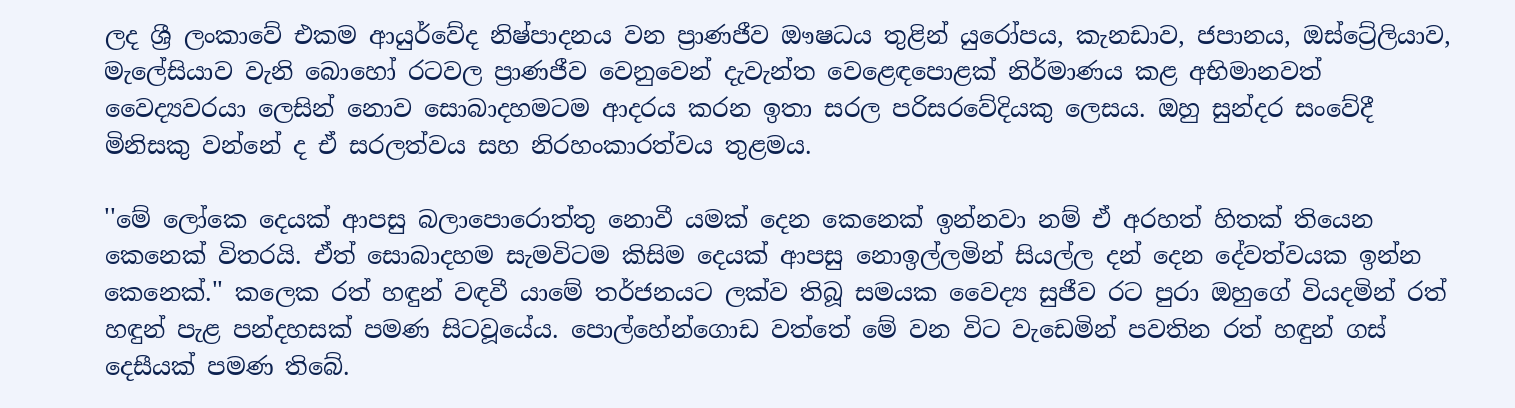ලද ශ්‍රී ලංකාවේ එකම ආයුර්වේද නිෂ්පාදනය වන ප්‍රාණජීව ඖෂධය තුළින් යුරෝපය, කැනඩාව, ජපානය, ඔස්ට්‍රේලියාව, මැලේසියාව වැනි බොහෝ රටවල ප්‍රාණජීව වෙනුවෙන් දැවැන්ත වෙළෙඳපොළක් නිර්මාණය කළ අභිමානවත් වෛද්‍යවරයා ලෙසින් නොව සොබාදහමටම ආදරය කරන ඉතා සරල පරිසරවේදියකු ලෙසය. ඔහු සුන්දර සංවේදී මිනිසකු වන්නේ ද ඒ සරලත්වය සහ නිරහංකාරත්වය තුළමය.

''මේ ලෝකෙ දෙයක් ආපසු බලාපොරොත්තු නොවී යමක් දෙන කෙනෙක් ඉන්නවා නම් ඒ අරහත් හිතක් තියෙන කෙනෙක් විතරයි. ඒත් සොබාදහම සැමවිටම කිසිම දෙයක් ආපසු නොඉල්ලමින් සියල්ල දන් දෙන දේවත්වයක ඉන්න කෙනෙක්.'' කලෙක රත් හඳුන් වඳවී යාමේ තර්ජනයට ලක්ව තිබූ සමයක වෛද්‍ය සුජීව රට පුරා ඔහුගේ වියදමින් රත් හඳුන් පැළ පන්දහසක් පමණ සිටවූයේය. පොල්හේන්ගොඩ වත්තේ මේ වන විට වැඩෙමින් පවතින රත් හඳුන් ගස් දෙසීයක් පමණ තිබේ.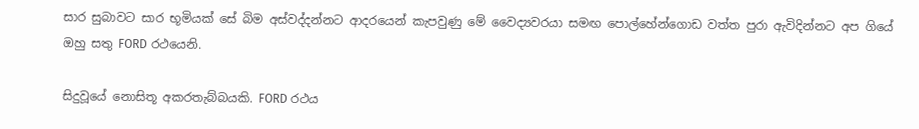සාර සුබාවට සාර භූමියක් සේ බිම අස්වද්දන්නට ආදරයෙන් කැපවුණු මේ වෛද්‍යවරයා සමඟ පොල්හේන්ගොඩ වත්ත පුරා ඇවිදින්නට අප ගියේ ඔහු සතු FORD රථයෙනි.

සිදුවූයේ නොසිතූ අකරතැබ්බයකි. FORD රථය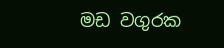මඩ වගුරක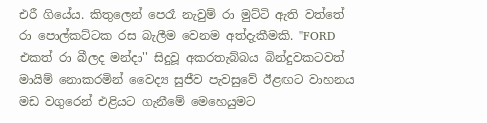එරී ගියේය. කිතුලෙන් පෙරෑ නැවුම් රා මුට්ටි ඇති වත්තේ රා පොල්කට්ටක රස බැලීම වෙනම අත්දැකීමකි. ''FORD එකත් රා බීලද මන්දා'' සිදුවූ අකරතැබ්බය බින්දුවකටවත් මායිම් නොකරමින් වෛද්‍ය සුජීව පැවසුවේ ඊළඟට වාහනය මඩ වගුරෙන් එළියට ගැනීමේ මෙහෙයුමට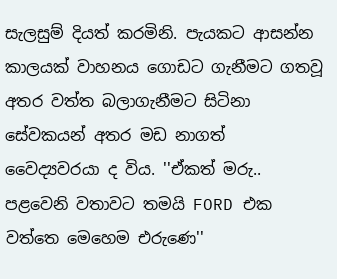සැලසුම් දියත් කරමිනි. පැයකට ආසන්න කාලයක් වාහනය ගොඩට ගැනීමට ගතවූ අතර වත්ත බලාගැනීමට සිටිනා සේවකයන් අතර මඩ නාගත් වෛද්‍යවරයා ද විය. ''ඒකත් මරු.. පළවෙනි වතාවට තමයි FORD එක වත්තෙ මෙහෙම එරුණෙ''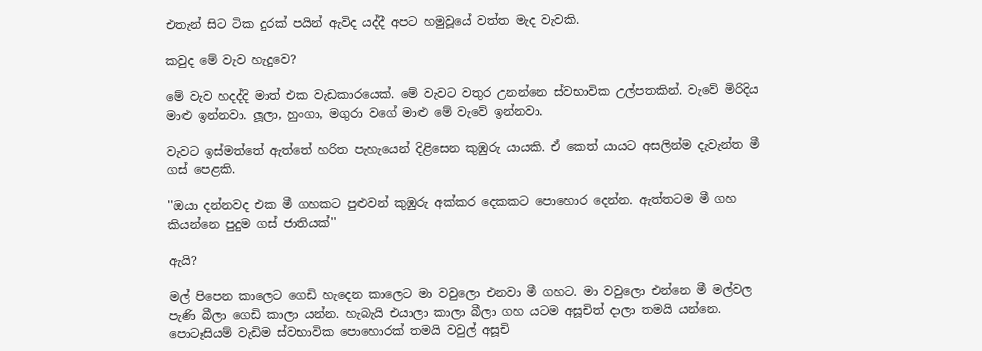එතැන් සිට ටික දුරක් පයින් ඇවිද යද්දී අපට හමුවූයේ වත්ත මැද වැවකි.

කවුද මේ වැව හැදුවෙ?

මේ වැව හදද්දි මාත් එක වැඩකාරයෙක්. මේ වැවට වතුර උනන්නෙ ස්වභාවික උල්පතකින්. වැවේ මිරිදිය මාළු ඉන්නවා. ලූලා, හුංගා, මගුරා වගේ මාළු මේ වැවේ ඉන්නවා.

වැවට ඉස්මත්තේ ඇත්තේ හරිත පැහැයෙන් දිළිසෙන කුඹුරු යායකි. ඒ කෙත් යායට අසලින්ම දැවැන්ත මී ගස් පෙළකි.

''ඔයා දන්නවද එක මී ගහකට පුළුවන් කුඹුරු අක්කර දෙකකට පොහොර දෙන්න. ඇත්තටම මී ගහ කියන්නෙ පුදුම ගස් ජාතියක්''

ඇයි?

මල් පිපෙන කාලෙට ගෙඩි හැදෙන කාලෙට මා වවුලො එනවා මී ගහට. මා වවුලො එන්නෙ මී මල්වල පැණි බීලා ගෙඩි කාලා යන්න. හැබැයි එයාලා කාලා බීලා ගහ යටම අසූචිත් දාලා තමයි යන්නෙ. පොටෑසියම් වැඩිම ස්වභාවික පොහොරක් තමයි වවුල් අසූචි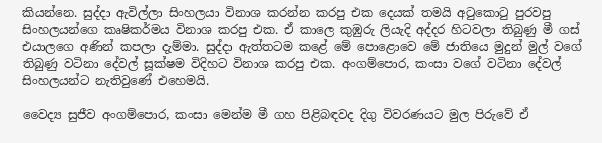කියන්නෙ. සුද්දා ඇවිල්ලා සිංහලයා විනාශ කරන්න කරපු එක දෙයක් තමයි අටුකොටු පුරවපු සිංහලයන්ගෙ කෘෂිකර්මය විනාශ කරපු එක. ඒ කාලෙ කුඹුරු ලියැදි අද්දර හිටවලා තිබුණු මී ගස් එයාලගෙ අණින් කපලා දැම්මා. සුද්දා ඇත්තටම කළේ මේ පොළොවෙ මේ ජාතියෙ මුදුන් මුල් වගේ තිබුණු වටිනා දේවල් සූක්ෂම විදිහට විනාශ කරපු එක. අංගම්පොර, කංසා වගේ වටිනා දේවල් සිංහලයන්ට නැතිවුණේ එහෙමයි.

වෛද්‍ය සුජීව අංගම්පොර, කංසා මෙන්ම මී ගහ පිළිබඳවද දිගු විවරණයට මුල පිරුවේ ඒ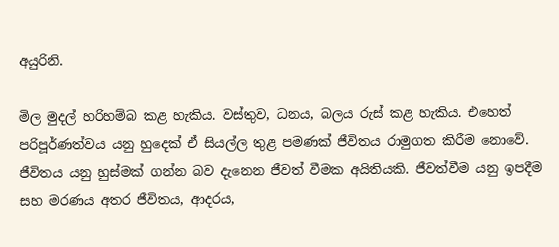අයුරිනි.

මිල මුදල් හරිහම්බ කළ හැකිය. වස්තුව, ධනය, බලය රුස් කළ හැකිය. එහෙත් පරිපූර්ණත්වය යනු හුදෙක් ඒ සියල්ල තුළ පමණක් ජීවිතය රාමුගත කිරීම නොවේ. ජීවිතය යනු හුස්මක් ගන්න බව දැනෙන ජීවත් වීමක අයිතියකි. ජීවත්වීම යනු ඉපදීම සහ මරණය අතර ජීවිතය, ආදරය,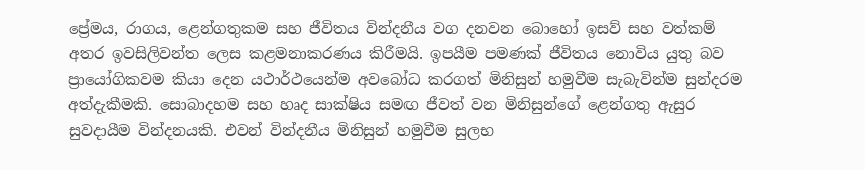ප්‍රේමය, රාගය, ළෙන්ගතුකම සහ ජීවිතය වින්දනීය වග දනවන බොහෝ ඉසව් සහ වත්කම් අතර ඉවසිලිවන්ත ලෙස කළමනාකරණය කිරීමයි. ඉපයීම පමණක් ජීවිතය නොවිය යුතු බව ප්‍රායෝගිකවම කියා දෙන යථාර්ථයෙන්ම අවබෝධ කරගත් මිනිසුන් හමුවීම සැබැවින්ම සුන්දරම අත්දැකීමකි. සොබාදහම සහ හෘද සාක්ෂිය සමඟ ජීවත් වන මිනිසුන්ගේ ළෙන්ගතු ඇසුර සුවදායීම වින්දනයකි. එවන් වින්දනීය මිනිසුන් හමුවීම සුලභ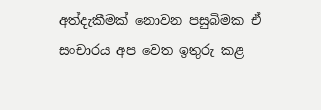අත්දැකීමක් නොවන පසුබිමක ඒ සංචාරය අප වෙත ඉතුරු කළ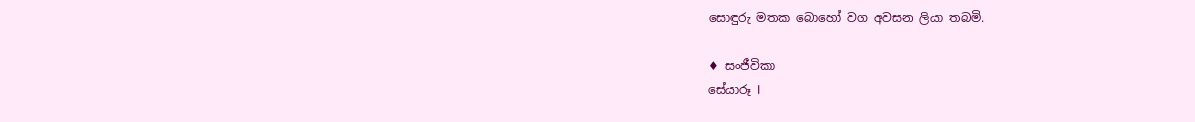සොඳුරු මතක බොහෝ වග අවසන ලියා තබමි.

♦ සංජීවිකා
සේයාරූ I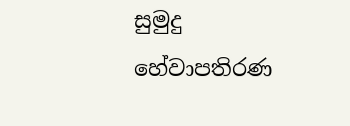සුමුදු හේවාපතිරණ